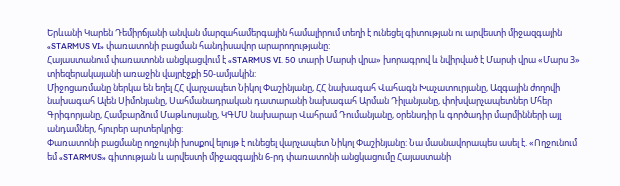Երևանի Կարեն Դեմիրճյանի անվան մարզահամերգային համալիրում տեղի է ունեցել գիտության ու արվեստի միջազգային «STARMUS VI» փառատոնի բացման հանդիսավոր արարողությանը:
Հայաստանում փառատոնն անցկացվում է «STARMUS VI. 50 տարի Մարսի վրա» խորագրով և նվիրված է Մարսի վրա «Մարս 3» տիեզերակայանի առաջին վայրէջքի 50-ամյակին:
Միջոցառմանը ներկա են եղել ՀՀ վարչապետ Նիկոլ Փաշինյանը, ՀՀ նախագահ Վահագն Խաչատուրյանը, Ազգային ժողովի նախագահ Ալեն Սիմոնյանը, Սահմանադրական դատարանի նախագահ Արման Դիլանյանը, փոխվարչապետներ Մհեր Գրիգորյանը, Համբարձում Մաթևոսյանը, ԿԳՄՍ նախարար Վահրամ Դումանյանը, օրենսդիր և գործադիր մարմինների այլ անդամներ, հյուրեր արտերկրից:
Փառատոնի բացմանը ողջույնի խոսքով ելույթ է ունեցել վարչապետ Նիկոլ Փաշինյանը: Նա մասնավորապես ասել է. «Ողջունում եմ «STARMUS» գիտության և արվեստի միջազգային 6-րդ փառատոնի անցկացումը Հայաստանի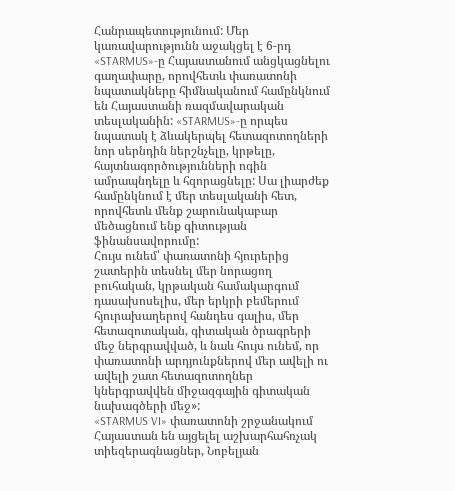Հանրապետությունում: Մեր կառավարությունն աջակցել է 6-րդ «STARMUS»-ը Հայաստանում անցկացնելու գաղափարը, որովհետև փառատոնի նպատակները հիմնականում համընկնում են Հայաստանի ռազմավարական տեսլականին: «STARMUS»-ը որպես նպատակ է ձևակերպել հետազոտողների նոր սերնդին ներշնչելը, կրթելը, հայտնագործությունների ոգին ամրապնդելը և հզորացնելը: Սա լիարժեք համընկնում է մեր տեսլականի հետ, որովհետև մենք շարունակաբար մեծացնում ենք գիտության ֆինանսավորումը:
Հույս ունեմ՝ փառատոնի հյուրերից շատերին տեսնել մեր նորացող բուհական, կրթական համակարգում դասախոսելիս, մեր երկրի բեմերում հյուրախաղերով հանդես գալիս, մեր հետազոտական, գիտական ծրագրերի մեջ ներգրավված, և նաև հույս ունեմ, որ փառատոնի արդյունքներով մեր ավելի ու ավելի շատ հետազոտողներ կներգրավվեն միջազգային գիտական նախագծերի մեջ»:
«STARMUS VI» փառատոնի շրջանակում Հայաստան են այցելել աշխարհահռչակ տիեզերագնացներ, Նոբելյան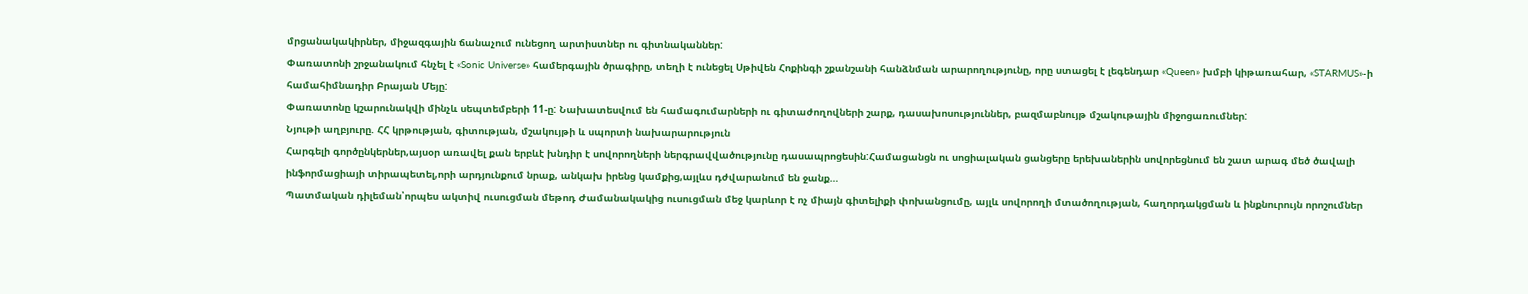մրցանակակիրներ, միջազգային ճանաչում ունեցող արտիստներ ու գիտնականներ:
Փառատոնի շրջանակում հնչել է «Sonic Universe» համերգային ծրագիրը, տեղի է ունեցել Սթիվեն Հոքինգի շքանշանի հանձնման արարողությունը, որը ստացել է լեգենդար «Queen» խմբի կիթառահար, «STARMUS»-ի համահիմնադիր Բրայան Մեյը:
Փառատոնը կշարունակվի մինչև սեպտեմբերի 11-ը: Նախատեսվում են համագումարների ու գիտաժողովների շարք, դասախոսություններ, բազմաբնույթ մշակութային միջոցառումներ:
Նյութի աղբյուրը. ՀՀ կրթության, գիտության, մշակույթի և սպորտի նախարարություն
Հարգելի գործընկերներ,այսօր առավել քան երբևէ խնդիր է սովորողների ներգրավվածությունը դասապրոցեսին:Համացանցն ու սոցիալական ցանցերը երեխաներին սովորեցնում են շատ արագ մեծ ծավալի ինֆորմացիայի տիրապետել,որի արդյունքում նրաք, անկախ իրենց կամքից,այլևս դժվարանում են ջանք…
Պատմական դիլեման՝որպես ակտիվ ուսուցման մեթոդ Ժամանակակից ուսուցման մեջ կարևոր է ոչ միայն գիտելիքի փոխանցումը, այլև սովորողի մտածողության, հաղորդակցման և ինքնուրույն որոշումներ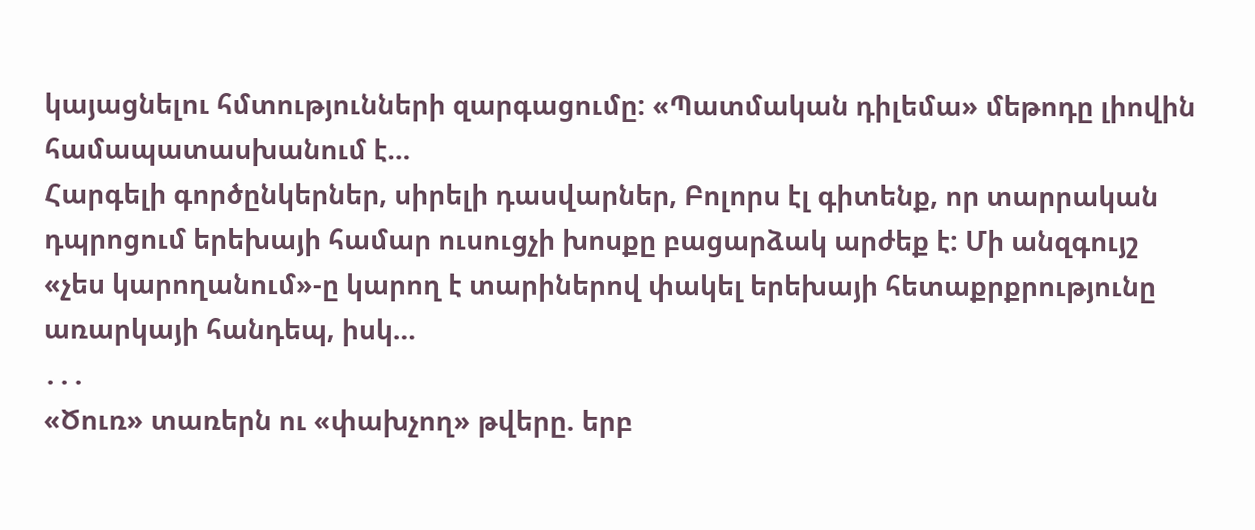կայացնելու հմտությունների զարգացումը: «Պատմական դիլեմա» մեթոդը լիովին համապատասխանում է…
Հարգելի գործընկերներ, սիրելի դասվարներ, Բոլորս էլ գիտենք, որ տարրական դպրոցում երեխայի համար ուսուցչի խոսքը բացարձակ արժեք է: Մի անզգույշ «չես կարողանում»-ը կարող է տարիներով փակել երեխայի հետաքրքրությունը առարկայի հանդեպ, իսկ…
․․․
«Ծուռ» տառերն ու «փախչող» թվերը. երբ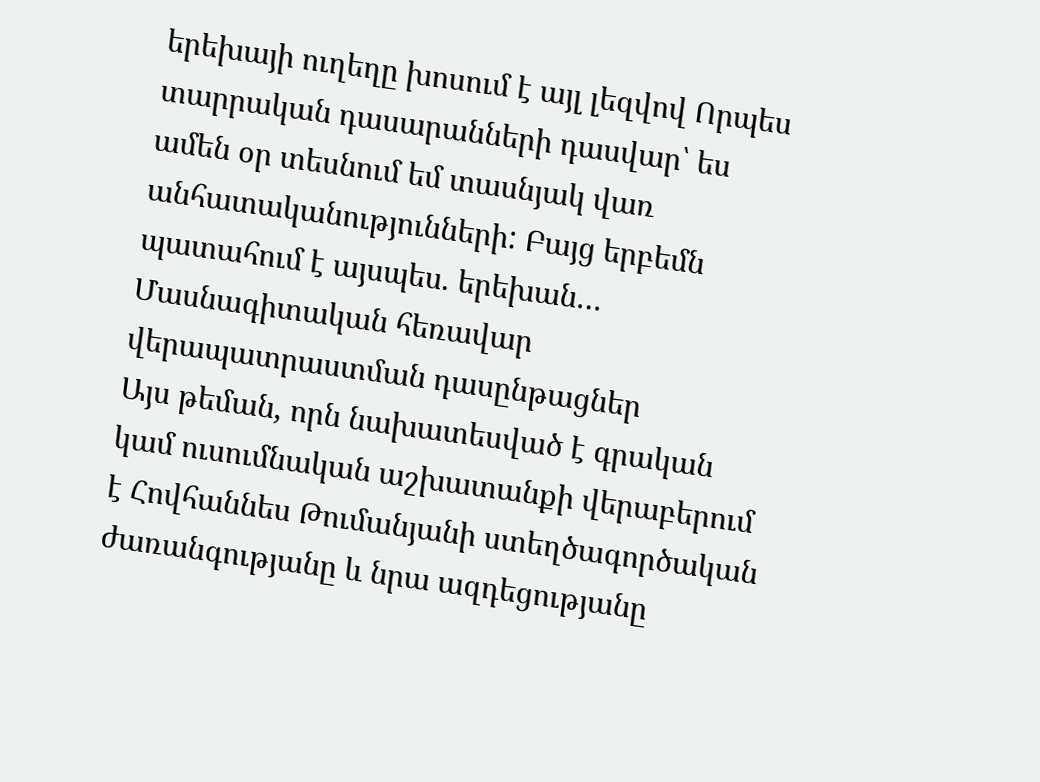երեխայի ուղեղը խոսում է այլ լեզվով Որպես տարրական դասարանների դասվար՝ ես ամեն օր տեսնում եմ տասնյակ վառ անհատականությունների: Բայց երբեմն պատահում է այսպես. երեխան…
Մասնագիտական հեռավար վերապատրաստման դասընթացներ
Այս թեման, որն նախատեսված է գրական կամ ուսումնական աշխատանքի վերաբերում է Հովհաննես Թումանյանի ստեղծագործական ժառանգությանը և նրա ազդեցությանը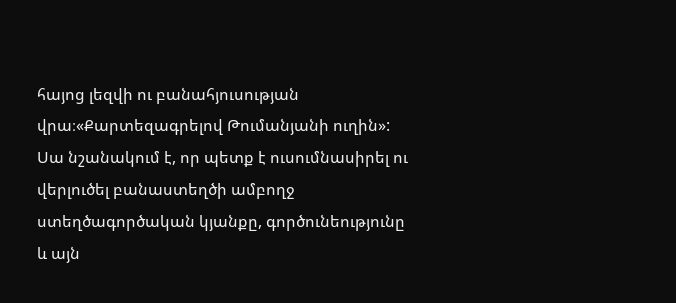հայոց լեզվի ու բանահյուսության վրա։«Քարտեզագրելով Թումանյանի ուղին»: Սա նշանակում է, որ պետք է ուսումնասիրել ու վերլուծել բանաստեղծի ամբողջ ստեղծագործական կյանքը, գործունեությունը և այն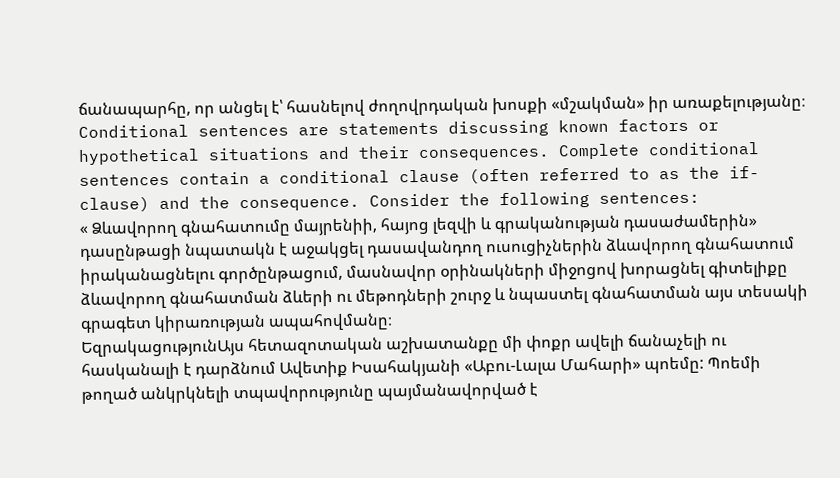ճանապարհը, որ անցել է՝ հասնելով ժողովրդական խոսքի «մշակման» իր առաքելությանը։
Conditional sentences are statements discussing known factors or hypothetical situations and their consequences. Complete conditional sentences contain a conditional clause (often referred to as the if-clause) and the consequence. Consider the following sentences:
« Ձևավորող գնահատումը մայրենիի, հայոց լեզվի և գրականության դասաժամերին» դասընթացի նպատակն է աջակցել դասավանդող ուսուցիչներին ձևավորող գնահատում իրականացնելու գործընթացում, մասնավոր օրինակների միջոցով խորացնել գիտելիքը ձևավորող գնահատման ձևերի ու մեթոդների շուրջ և նպաստել գնահատման այս տեսակի գրագետ կիրառության ապահովմանը։
ԵզրակացությունԱյս հետազոտական աշխատանքը մի փոքր ավելի ճանաչելի ու հասկանալի է դարձնում Ավետիք Իսահակյանի «Աբու-Լալա Մահարի» պոեմը: Պոեմի թողած անկրկնելի տպավորությունը պայմանավորված է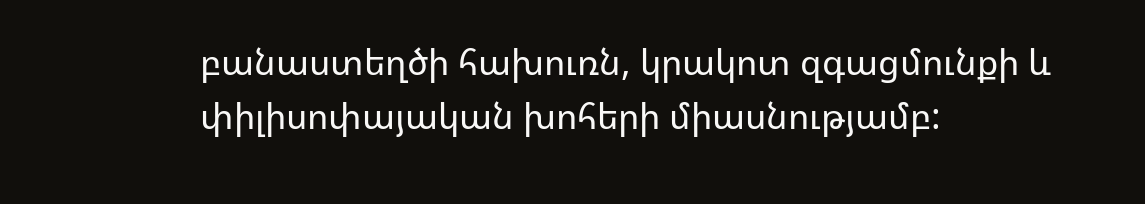բանաստեղծի հախուռն, կրակոտ զգացմունքի և փիլիսոփայական խոհերի միասնությամբ: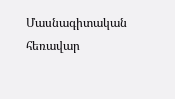Մասնագիտական հեռավար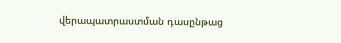վերապատրաստման դասընթաց